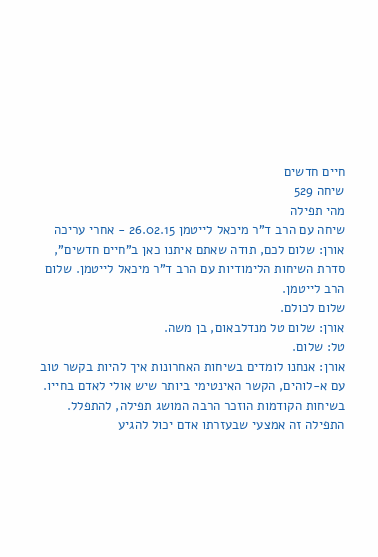חיים חדשים
שיחה 529
מהי תפילה
שיחה עם הרב ד"ר מיכאל לייטמן 26.02.15 - אחרי עריכה
אורן: שלום לכם, תודה שאתם איתנו כאן ב"חיים חדשים", סדרת השיחות הלימודיות עם הרב ד"ר מיכאל לייטמן. שלום הרב לייטמן.
שלום לכולם.
אורן: שלום טל מנדלבאום, בן משה.
טל: שלום.
אורן: אנחנו לומדים בשיחות האחרונות איך להיות בקשר טוב עם א-לוהים, הקשר האינטימי ביותר שיש אולי לאדם בחייו. בשיחות הקודמות הוזכר הרבה המושג תפילה, להתפלל. התפילה זה אמצעי שבעזרתו אדם יכול להגיע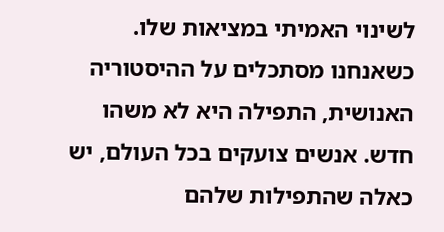לשינוי האמיתי במציאות שלו. כשאנחנו מסתכלים על ההיסטוריה האנושית, התפילה היא לא משהו חדש. אנשים צועקים בכל העולם, יש כאלה שהתפילות שלהם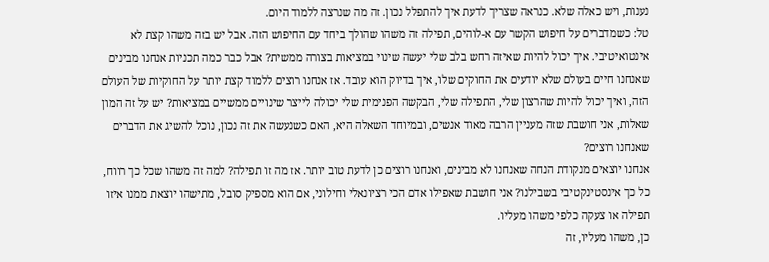נענות, ויש כאלה שלא. כנראה שצריך לדעת איך להתפלל נכון. זה מה שנרצה ללמוד היום.
טל: כשמדברים על חיפוש הקשר עם א-לוהים, תפילה זה משהו שהולך ביחד עם החיפוש הזה. אבל יש בזה משהו קצת לא אינטואיטיבי. איך יכול להיות שאיזה רחש בלב שלי יעשה שינוי במציאות בצורה ממשית? אבל כבר כמה תכניות אנחנו מבינים שאנחנו חיים בעולם שלא יודעים את החוקים שלו, איך בדיוק הוא עובד. אז אנחנו רוצים ללמוד קצת יותר על החוקיות של העולם הזה, ואיך יכול להיות שהרצון שלי, התפילה שלי, הבקשה הפנימית שלי יכולה לייצר שינויים ממשיים במציאות? יש על זה המון שאלות, אני חושבת שזה מעניין הרבה מאוד אנשים, ובמיוחד השאלה היא, האם כשנעשה את זה נכון, נוכל להשיג את הדברים שאנחנו רוצים?
אנחנו יוצאים מנקודת הנחה שאנחנו לא מבינים, ואנחנו רוצים כן לדעת טוב יותר. אז מה זו תפילה? למה זה משהו שכל כך רווח, כל כך אינסטינקטיבי בשבילנו? אני חושבת שאפילו אדם הכי רציונאלי וחילוני, אם הוא מספיק סובל, מתישהו יוצאת ממנו איזו תפילה או צעקה כלפי משהו מעליו.
כן, משהו מעליו, זה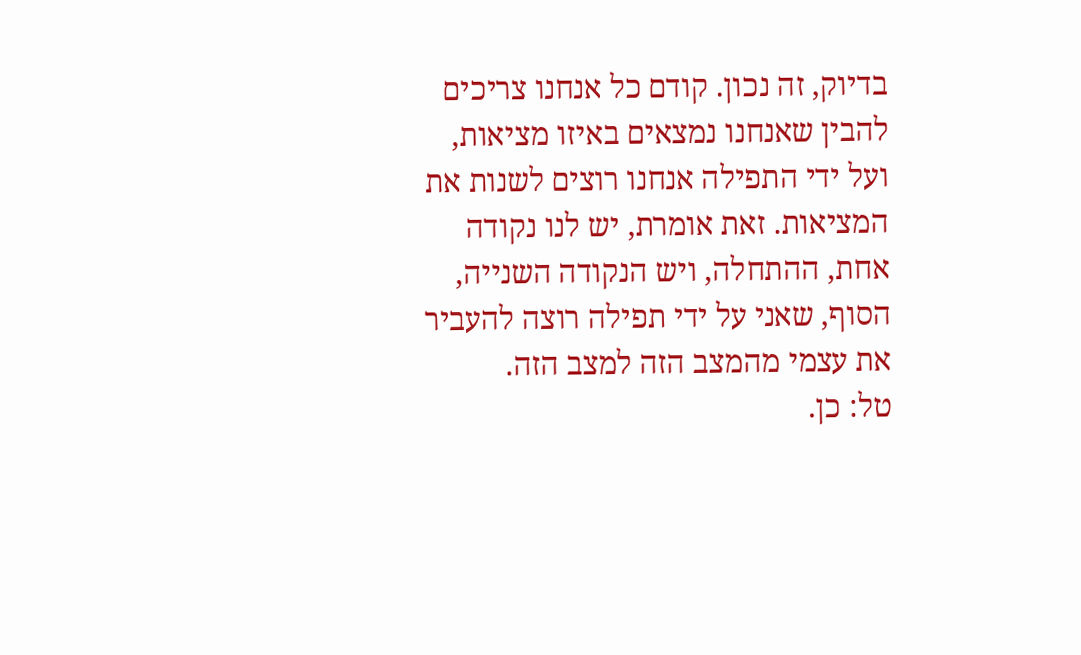בדיוק, זה נכון. קודם כל אנחנו צריכים להבין שאנחנו נמצאים באיזו מציאות, ועל ידי התפילה אנחנו רוצים לשנות את המציאות. זאת אומרת, יש לנו נקודה אחת, ההתחלה, ויש הנקודה השנייה, הסוף, שאני על ידי תפילה רוצה להעביר את עצמי מהמצב הזה למצב הזה.
טל: כן.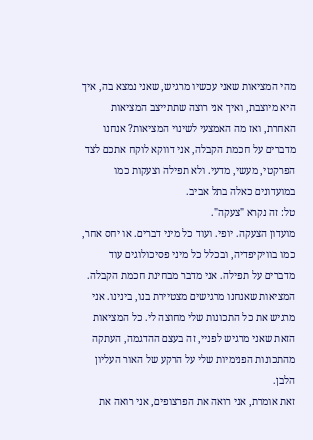מהי המציאות שאני עכשיו מרגיש, שאני נמצא בה, איך היא מיוצבת, ואיך אני רוצה שתתייצב המציאות האחרת, ואז מה האמצעי לשינוי המציאות? אנחנו מדברים על חכמת הקבלה, אני דווקא לוקח אתכם לצד הפרקטי, מעשי, מדעי. ולא תפילה וצעקות כמו במועדונים כאלה בתל אביב.
טל: זה נקרא "צעקה".
מועדון הצעקה. יופי. ועוד כל מיני דברים. או יחס אחר, כמו בוויקיפדיה, ובכלל כל מיני פסיכולוגים עוד מדברים על תפילה. אני מדבר מבחינת חכמת הקבלה.
המציאות שאנחנו מרגישים מצטיירת בנו, בינינו. אני מרגיש את כל התכונות שלי מחוצה לי. כל המציאות הזאת שאני מרגיש לפניי, זה בעצם ההדגמה, העתקה מהתכונות הפנימיות שלי על הרקע של האור העליון הלבן.
זאת אומרת, אני רואה את הפרצופים, אני רואה את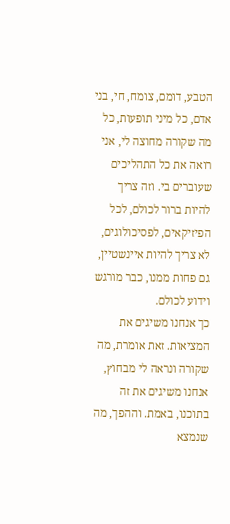הטבע, דומם, צומח, חי, בני אדם, כל מיני תופעות, כל מה שקורה מחוצה לי, אני רואה את כל התהליכים שעוברים בי. וזה צריך להיות ברור לכולם, לכל הפיזיקאים, לפסיכולוגים, לא צריך להיות איינשטיין, גם פחות ממנו, כבר מורגש וידוע לכולם.
כך אנחנו משיגים את המציאות. זאת אומרת, מה שקורה ונראה לי מבחוץ, אנחנו משיגים את זה בתוכנו, באמת. וההפך, מה שנמצא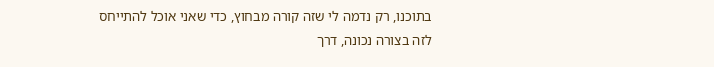בתוכנו, רק נדמה לי שזה קורה מבחוץ, כדי שאני אוכל להתייחס לזה בצורה נכונה, דרך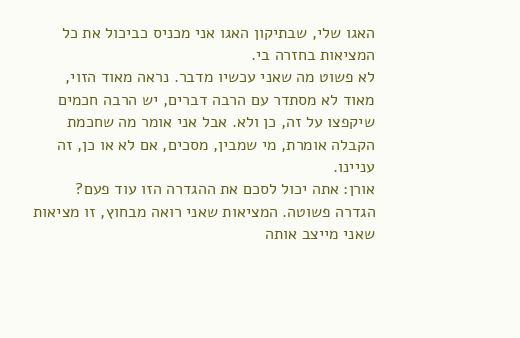האגו שלי, שבתיקון האגו אני מכניס כביכול את כל המציאות בחזרה בי.
לא פשוט מה שאני עכשיו מדבר. נראה מאוד הזוי, מאוד לא מסתדר עם הרבה דברים, יש הרבה חכמים שיקפצו על זה, כן ולא. אבל אני אומר מה שחכמת הקבלה אומרת, מי שמבין, מסכים, אם לא או כן, זה עניינו.
אורן: אתה יכול לסכם את ההגדרה הזו עוד פעם?
הגדרה פשוטה. המציאות שאני רואה מבחוץ, זו מציאות שאני מייצב אותה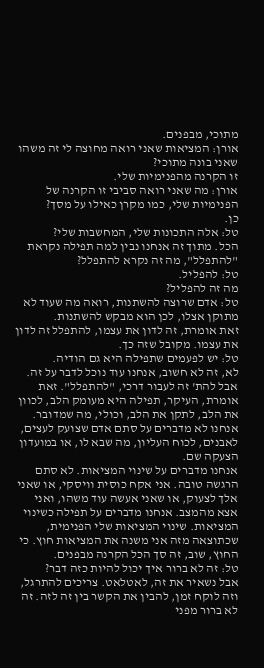מתוכי, מבפנים.
אורן: המציאות שאני רואה מחוצה לי זה משהו שאני בונה מתוכי?
זו הקרנה מהפנימיות שלי.
אורן: מה שאני רואה סביבי זו הקרנה של הפנימיות שלי, כמו מקרן כאילו על מסך?
כן.
טל: אלה התכונות שלי, המחשבות שלי?
הכל. מתוך זה אנחנו נבין למה תפילה נקראת "להתפלל", מה זה נקרא להתפלל?
טל: להפליל.
מה זה להפליל?
טל: אדם שרוצה להשתנות, רואה מה שעוד לא מתוקן אצלו, לכן הוא מבקש להשתנות.
זאת אומרת, זה לדון את עצמו, להתפלל זה לדון את עצמו. מקובל שזה כך.
טל: יש לפעמים שתפילה היא גם הודיה.
לא, זה לא חשוב, אנחנו עוד נוכל לדבר על זה. אבל להת' זה לעבור דרכי, "להתפלל". זאת אומרת, העיקר, תפילה היא מעומק הלב, לכוון את הלב, לתקן את הלב, וכולי, מה שמדובר. אנחנו לא מדברים על סתם אדם שצועק לעצים, לאבנים, לכוח העליון, מה שבא לו, או במועדון הצעקה שם.
אנחנו מדברים על שינוי המציאות. לא סתם הרגשה טובה. אני אקח כוסית וויסקי, או שאני אלך לצעוק, או שאני אעשה עוד משהו, ואני אצא מהמצב. אנחנו מדברים על תפילה כשינוי המציאות. שינוי המציאות שלי הפנימית, שכתוצאה מזה אני משנה את המציאות חוץ. כי החוץ, שוב, זה סך הכל הקרנה מבפנים.
טל: זה לא ברור איך יכול להיות כזה דבר?
אבל נשאיר את זה, לאטלאט. צריכים להתרגל, וזה לוקח זמן, להבין את הקשר בין זה לזה. זה לא ברור מפני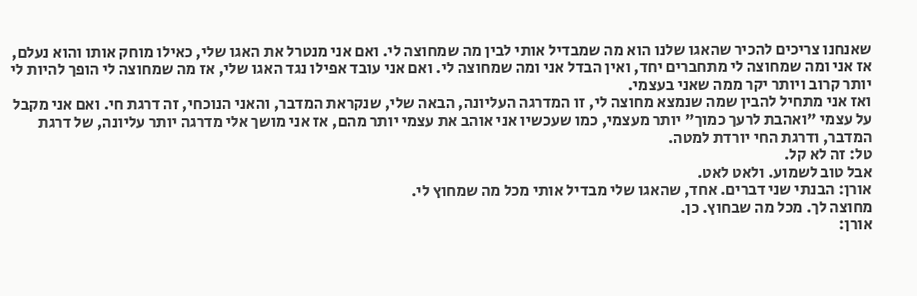שאנחנו צריכים להכיר שהאגו שלנו הוא מה שמבדיל אותי לבין מה שמחוצה לי. ואם אני מנטרל את האגו שלי, כאילו מוחק אותו והוא נעלם, אז אני ומה שמחוצה לי מתחברים יחד, ואין הבדל אני ומה שמחוצה לי. ואם אני עובד אפילו נגד האגו שלי, אז מה שמחוצה לי הופך להיות לי יותר קרוב ויותר יקר ממה שאני בעצמי.
ואז אני מתחיל להבין שמה שנמצא מחוצה לי, זו המדרגה העליונה, הבאה שלי, שנקראת המדבר, והאני הנוכחי, זה דרגת חי. ואם אני מקבל על עצמי "ואהבת לרעך כמוך" יותר מעצמי, כמו שעכשיו אני אוהב את עצמי יותר מהם, אז אני מושך אלי מדרגה יותר עליונה, של דרגת המדבר, ודרגת החי יורדת למטה.
טל: זה לא קל.
אבל טוב לשמוע. ולאט לאט.
אורן: הבנתי שני דברים. אחד, שהאגו שלי מבדיל אותי מכל מה שמחוץ לי.
מחוצה לך. מכל מה שבחוץ. כן.
אורן: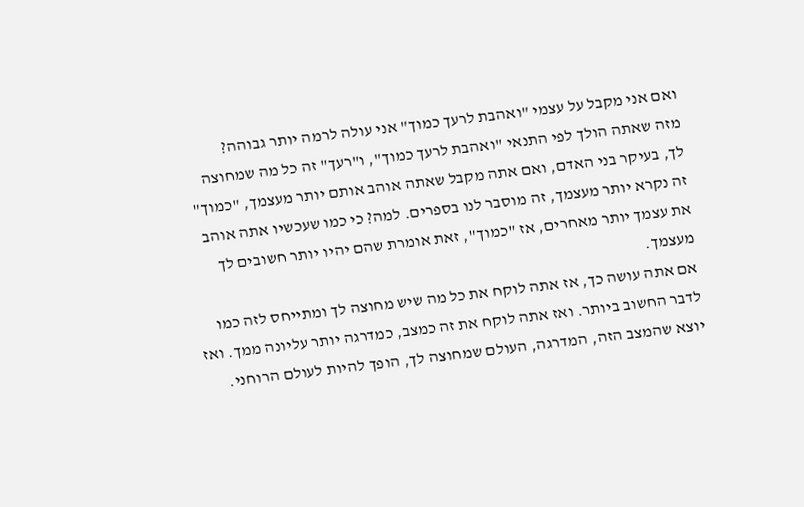ואם אני מקבל על עצמי "ואהבת לרעך כמוך" אני עולה לרמה יותר גבוהה?
מזה שאתה הולך לפי התנאי "ואהבת לרעך כמוך", ו"רעך" זה כל מה שמחוצה לך, בעיקר בני האדם, ואם אתה מקבל שאתה אוהב אותם יותר מעצמך, "כמוך" זה נקרא יותר מעצמך, זה מוסבר לנו בספרים. למה? כי כמו שעכשיו אתה אוהב את עצמך יותר מאחרים, אז "כמוך", זאת אומרת שהם יהיו יותר חשובים לך מעצמך.
אם אתה עושה כך, אז אתה לוקח את כל מה שיש מחוצה לך ומתייחס לזה כמו לדבר החשוב ביותר. ואז אתה לוקח את זה כמצב, כמדרגה יותר עליונה ממך. ואז יוצא שהמצב הזה, המדרגה, העולם שמחוצה לך, הופך להיות לעולם הרוחני.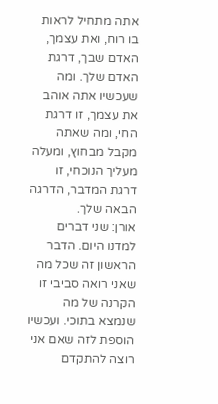אתה מתחיל לראות בו רוח, ואת עצמך, האדם שבך, דרגת האדם שלך. ומה שעכשיו אתה אוהב את עצמך, זו דרגת החי, ומה שאתה מקבל מבחוץ, ומעלה מעליך הנוכחי, זו דרגת המדבר, הדרגה הבאה שלך.
אורן: שני דברים למדנו היום. הדבר הראשון זה שכל מה שאני רואה סביבי זו הקרנה של מה שנמצא בתוכי. ועכשיו הוספת לזה שאם אני רוצה להתקדם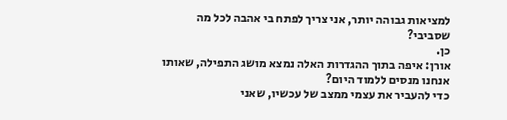למציאות גבוהה יותר, אני צריך לפתח בי אהבה לכל מה שסביבי?
כן.
אורן: איפה בתוך ההגדרות האלה נמצא מושג התפילה, שאותו אנחנו מנסים ללמוד היום?
כדי להעביר את עצמי ממצב של עכשיו, שאני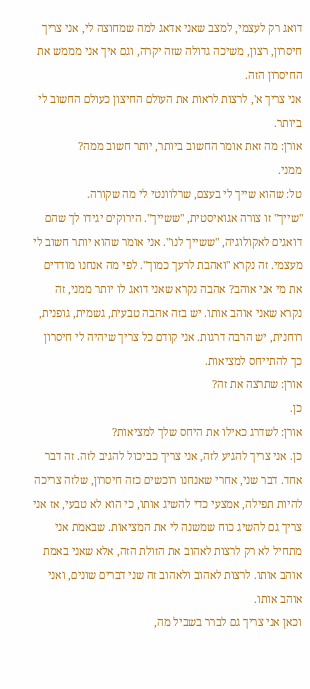דואג רק לעצמי, למצב שאני אדאג למה שמחוצה לי, אני צריך חיסרון, רצון, משיכה גדולה שזה יקרה, וגם איך אני מממש את החיסרון הזה.
אני צריך א', לרצות לראות את העולם החיצון כעולם החשוב לי ביותר.
אורן: מה זאת אומר החשוב ביותר, יותר חשוב ממה?
ממני.
טל: שהוא שייך לי בעצם, שרלוונטי לי מה שקורה.
"שייך" זו צורה אגואיסטית, "ששייך". הירוקים יגידו לך שהם דואגים לאקולוגיה, "ששייך לנו". אני אומר שהוא יותר חשוב לי מעצמי. זה נקרא "ואהבת לרעך כמוך". לפי מה אנחנו מודדים את מי אני אוהב? אהבה נקרא שאני דואג לו יותר ממני, זה נקרא שאני אוהב אותו. יש בזה אהבה טבעית, גשמית, גופנית, רוחנית, יש הרבה דרגות. אני קודם כל צריך שיהיה לי חיסרון כך להתייחס למציאות.
אורן: שתרצה את זה?
כן.
אורן: לשדרג כאילו את היחס שלך למציאות?
כן. אני צריך להגיע לזה, אני צריך כביכול להגיב לזה. זה דבר אחד. דבר שני, אחרי שאנחנו רוכשים כזה חיסרון, שלזה צריכה להיות תפילה, אמצעי כדי להשיג אותו, כי הוא לא טבעי, אז אני צריך גם להשיג כוח שמשנה לי את המציאות. שבאמת אני מתחיל לא רק לרצות לאהוב את הזולת הזה, אלא שאני באמת אוהב אותו. לרצות לאהוב ולאהוב זה שני דברים שונים, ואני אוהב אותו.
וכאן אני צריך גם לברר בשביל מה,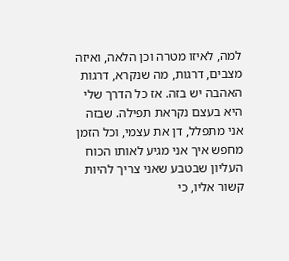למה, לאיזו מטרה וכן הלאה, ואיזה מצבים, דרגות, מה שנקרא, דרגות האהבה יש בזה. אז כל הדרך שלי היא בעצם נקראת תפילה. שבזה אני מתפלל, דן את עצמי, וכל הזמן מחפש איך אני מגיע לאותו הכוח העליון שבטבע שאני צריך להיות קשור אליו, כי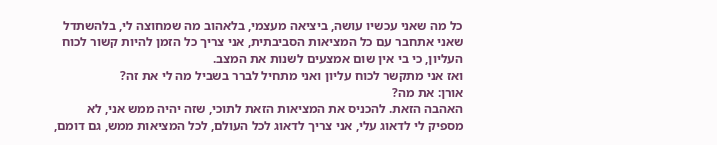כל מה שאני עכשיו עושה, ביציאה מעצמי, בלאהוב מה שמחוצה לי, בלהשתדל שאני אתחבר עם כל המציאות הסביבתית, אני צריך כל הזמן להיות קשור לכוח העליון, כי בי אין שום אמצעים לשנות את המצב.
ואז אני מתקשר לכוח עליון ואני מתחיל לברר בשביל מה לי את זה?
אורן: את מה?
האהבה הזאת. להכניס את המציאות הזאת לתוכי, שזה יהיה ממש אני, לא מספיק לי לדאוג עלי, אני צריך לדאוג לכל העולם, לכל המציאות ממש, גם דומם,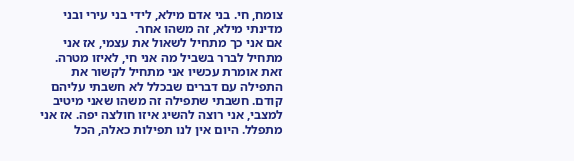צומח, חי. בני אדם מילא, לידי בני עירי ובני מדינתי מילא, זה משהו אחר.
אם אני כך מתחיל לשאול את עצמי, אז אני מתחיל לברר בשביל מה אני חי, לאיזו מטרה. זאת אומרת עכשיו אני מתחיל לקשור את התפילה עם דברים שבכלל לא חשבתי עליהם קודם. חשבתי שתפילה זה משהו שאני מיטיב למצבי, אני רוצה להשיג איזו חולצה יפה. אז אני מתפלל. היום אין לנו תפילות כאלה, הכל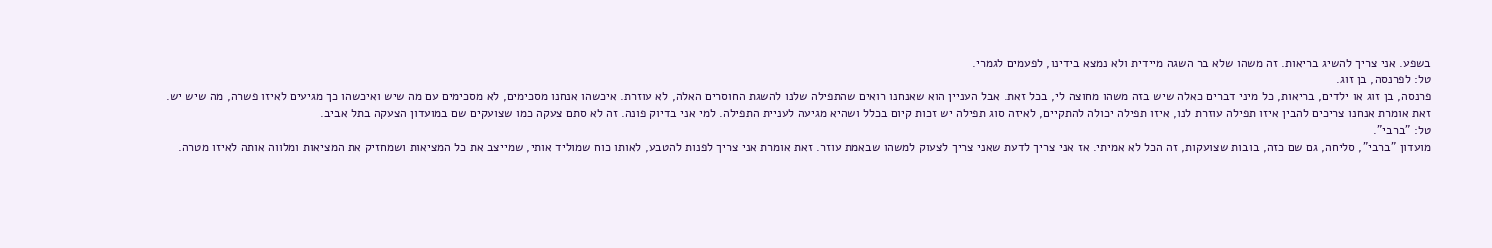בשפע. אני צריך להשיג בריאות. זה משהו שלא בר השגה מיידית ולא נמצא בידינו, לפעמים לגמרי.
טל: לפרנסה, בן זוג.
פרנסה, בן זוג או ילדים, בריאות, כל מיני דברים כאלה שיש בזה משהו מחוצה לי, בכל זאת. אבל העניין הוא שאנחנו רואים שהתפילה שלנו להשגת החוסרים האלה, לא עוזרת. איכשהו אנחנו מסכימים, לא מסכימים עם מה שיש ואיכשהו כך מגיעים לאיזו פשרה, מה שיש יש.
זאת אומרת אנחנו צריכים להבין איזו תפילה עוזרת לנו, איזו תפילה יכולה להתקיים, לאיזה סוג תפילה יש זכות קיום בכלל ושהיא מגיעה לעניית התפילה. למי אני בדיוק פונה. זה לא סתם צעקה כמו שצועקים שם במועדון הצעקה בתל אביב.
טל: "ברבי".
מועדון "ברבי", סליחה, גם שם כזה, בובות שצועקות, זה הכל לא אמיתי. אז אני צריך לדעת שאני צריך לצעוק למשהו שבאמת עוזר. זאת אומרת אני צריך לפנות להטבע, לאותו כוח שמוליד אותי, שמייצב את כל המציאות ושמחזיק את המציאות ומלווה אותה לאיזו מטרה.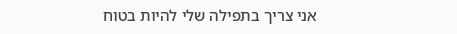אני צריך בתפילה שלי להיות בטוח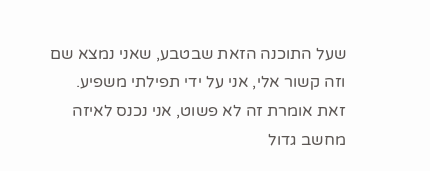שעל התוכנה הזאת שבטבע, שאני נמצא שם וזה קשור אלי, אני על ידי תפילתי משפיע.
זאת אומרת זה לא פשוט, אני נכנס לאיזה מחשב גדול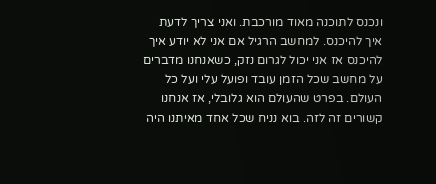ונכנס לתוכנה מאוד מורכבת. ואני צריך לדעת איך להיכנס. למחשב הרגיל אם אני לא יודע איך להיכנס אז אני יכול לגרום נזק, כשאנחנו מדברים על מחשב שכל הזמן עובד ופועל עלי ועל כל העולם. בפרט שהעולם הוא גלובלי, אז אנחנו קשורים זה לזה. בוא נניח שכל אחד מאיתנו היה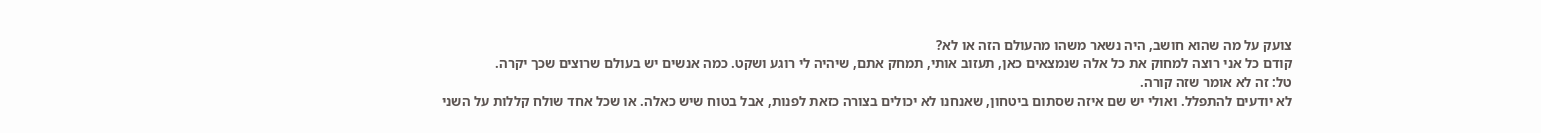צועק על מה שהוא חושב, היה נשאר משהו מהעולם הזה או לא?
קודם כל אני רוצה למחוק את כל אלה שנמצאים כאן, תעזוב אותי, תמחק אתם, שיהיה לי רוגע ושקט. כמה אנשים יש בעולם שרוצים שכך יקרה.
טל: זה לא אומר שזה קורה.
לא יודעים להתפלל. ואולי יש שם איזה שסתום ביטחון, שאנחנו לא יכולים בצורה כזאת לפנות, אבל בטוח שיש כאלה. או שכל אחד שולח קללות על השני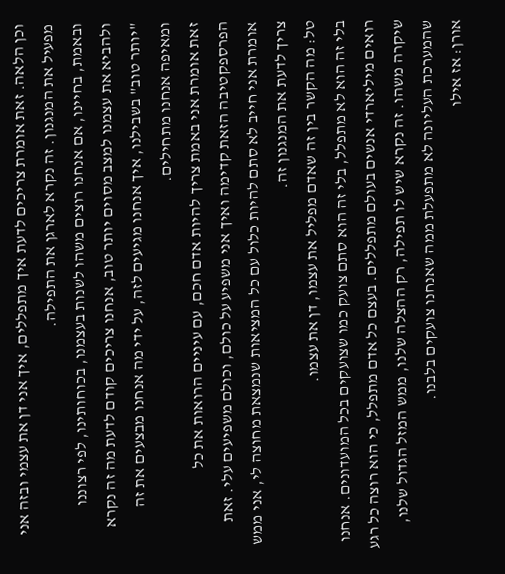וכן הלאה. זאת אומרת צריכים לדעת איך מתפללים, איך אני דן את עצמי ובזה אני מפעיל את המנגנון. זה נקרא לארגן את התפילה.
ובאמת, בחיינו, אם אנחנו רוצים משהו לשנות בעצמנו, בכוחותינו, לפי רצוננו ולהביא את עצמנו למצב מסוים יותר טוב, אנחנו צריכים קודם לדעת מה זה נקרא "יותר טוב" בשבילנו, איך אנחנו מגיעים לזה, על ידי מה אנחנו מבצעים את זה ומאיפה אנחנו מתחילים.
זאת אומרת אני באמת צריך להיות אדם חכם, עם עיניים הרואות את כל הפרספקטיבה הזאת קדימה ואיך אני משפיע על כולם, וכולם משפיעים עלי. זאת אומרת אני חייב לא סתם להיות כלול עם כל המציאות שנמצאת מחוצה לי, אני ממש צריך לדעת את המנגנון זה.
טל: מה הקשר בין זה שאדם מפליל את עצמו, דן את עצמו.
בלי זה הוא לא מתפלל, בלי זה הוא סתם צועק כמו שצועקים בכל המועדונים. אנחנו רואים מיליארדי אנשים בעולם מתפללים. בעצם כל אדם מתפלל, כי הוא רוצה כל רגע שיקרה משהו. זה נקרא שיש לו תפילה, רק ההצלה שלנו, ממש המזל הגדול שלנו, שהמערכת העליונה לא מתפעלת ממה שאנחנו צועקים בלבנו.
אורן: אז אילו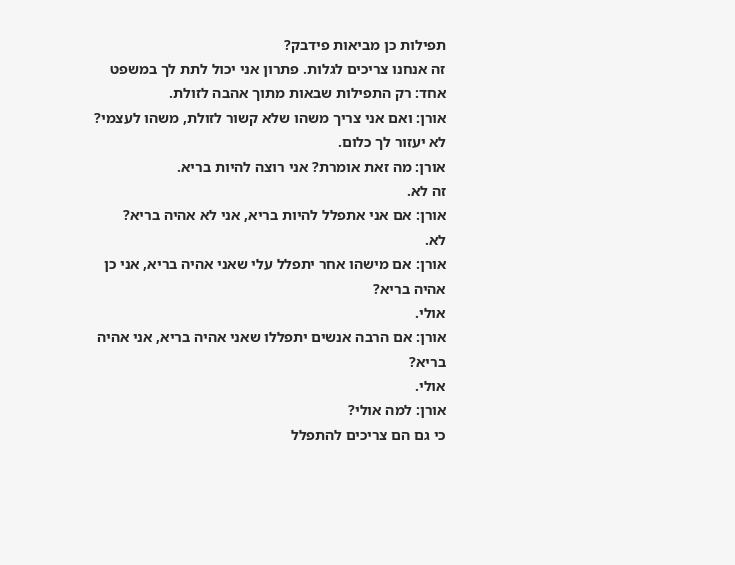תפילות כן מביאות פידבק?
זה אנחנו צריכים לגלות. פתרון אני יכול לתת לך במשפט אחד: רק התפילות שבאות מתוך אהבה לזולת.
אורן: ואם אני צריך משהו שלא קשור לזולת, משהו לעצמי?
לא יעזור לך כלום.
אורן: מה זאת אומרת? אני רוצה להיות בריא.
זה לא.
אורן: אם אני אתפלל להיות בריא, אני לא אהיה בריא?
לא.
אורן: אם מישהו אחר יתפלל עלי שאני אהיה בריא, אני כן אהיה בריא?
אולי.
אורן: אם הרבה אנשים יתפללו שאני אהיה בריא, אני אהיה בריא?
אולי.
אורן: למה אולי?
כי גם הם צריכים להתפלל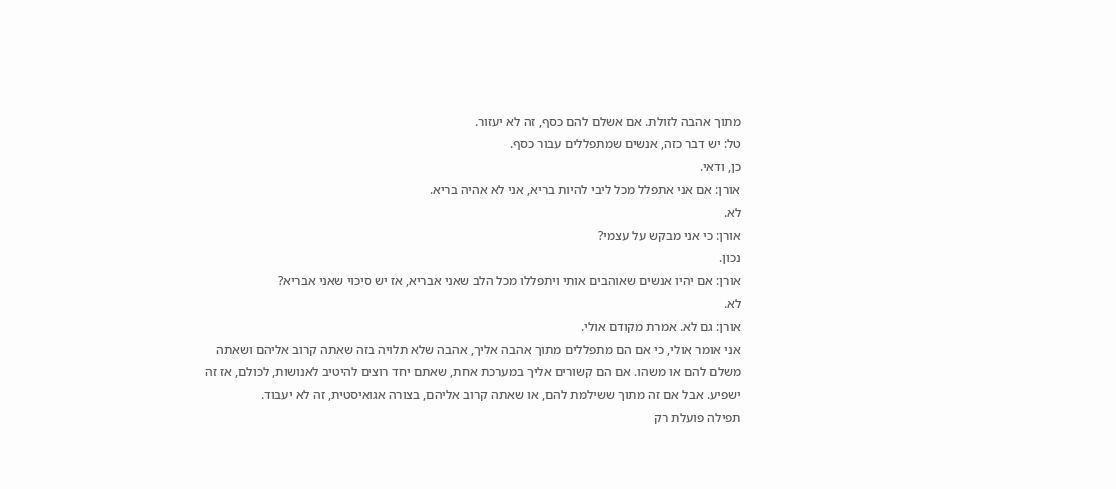מתוך אהבה לזולת. אם אשלם להם כסף, זה לא יעזור.
טל: יש דבר כזה, אנשים שמתפללים עבור כסף.
כן, ודאי.
אורן: אם אני אתפלל מכל ליבי להיות בריא, אני לא אהיה בריא.
לא.
אורן: כי אני מבקש על עצמי?
נכון.
אורן: אם יהיו אנשים שאוהבים אותי ויתפללו מכל הלב שאני אבריא, אז יש סיכוי שאני אבריא?
לא.
אורן: גם לא. אמרת מקודם אולי.
אני אומר אולי, כי אם הם מתפללים מתוך אהבה אליך, אהבה שלא תלויה בזה שאתה קרוב אליהם ושאתה משלם להם או משהו. אם הם קשורים אליך במערכת אחת, שאתם יחד רוצים להיטיב לאנושות, לכולם, אז זה ישפיע. אבל אם זה מתוך ששילמת להם, או שאתה קרוב אליהם, בצורה אגואיסטית, זה לא יעבוד.
תפילה פועלת רק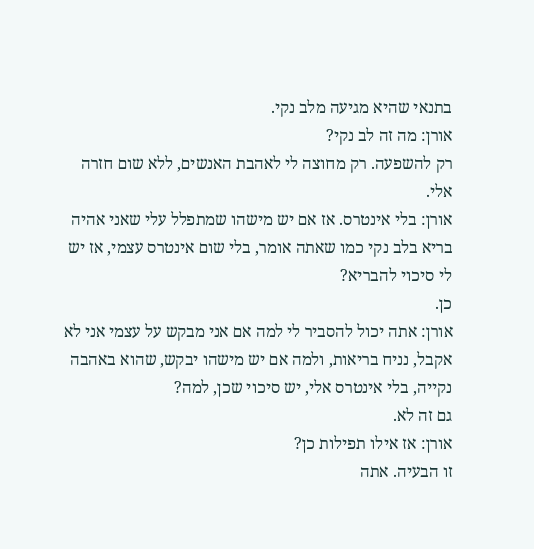בתנאי שהיא מגיעה מלב נקי.
אורן: מה זה לב נקי?
רק להשפעה. רק מחוצה לי לאהבת האנשים, ללא שום חזרה אלי.
אורן: בלי אינטרס. אז אם יש מישהו שמתפלל עלי שאני אהיה בריא בלב נקי כמו שאתה אומר, בלי שום אינטרס עצמי, אז יש לי סיכוי להבריא?
כן.
אורן: אתה יכול להסביר לי למה אם אני מבקש על עצמי אני לא אקבל, נניח בריאות, ולמה אם יש מישהו יבקש, שהוא באהבה נקייה, בלי אינטרס אלי, יש סיכוי שכן, למה?
גם זה לא.
אורן: אז אילו תפילות כן?
זו הבעיה. אתה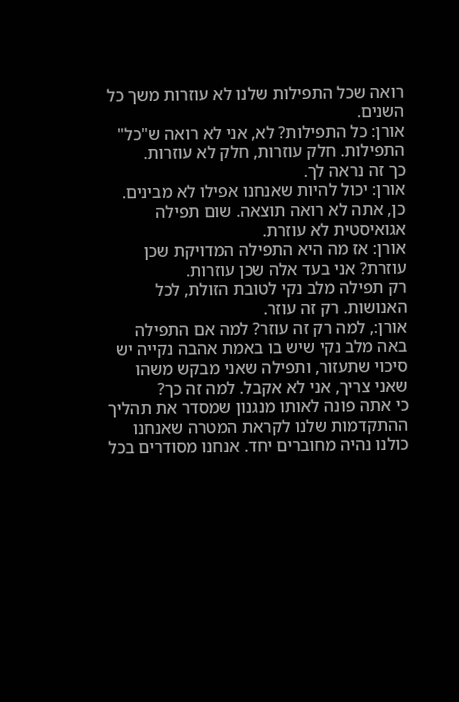רואה שכל התפילות שלנו לא עוזרות משך כל השנים.
אורן: כל התפילות? לא, אני לא רואה ש"כל" התפילות. חלק עוזרות, חלק לא עוזרות.
כך זה נראה לך.
אורן: יכול להיות שאנחנו אפילו לא מבינים.
כן, אתה לא רואה תוצאה. שום תפילה אגואיסטית לא עוזרת.
אורן: אז מה היא התפילה המדויקת שכן עוזרת? אני בעד אלה שכן עוזרות.
רק תפילה מלב נקי לטובת הזולת, לכל האנושות. רק זה עוזר.
אורן:, למה רק זה עוזר? למה אם התפילה באה מלב נקי שיש בו באמת אהבה נקייה יש סיכוי שתעזור, ותפילה שאני מבקש משהו שאני צריך, אני לא אקבל. למה זה כך?
כי אתה פונה לאותו מנגנון שמסדר את תהליך ההתקדמות שלנו לקראת המטרה שאנחנו כולנו נהיה מחוברים יחד. אנחנו מסודרים בכל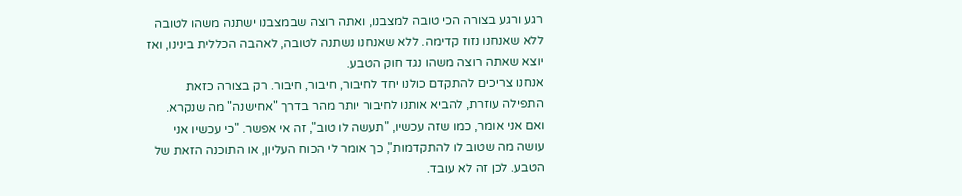רגע ורגע בצורה הכי טובה למצבנו, ואתה רוצה שבמצבנו ישתנה משהו לטובה ללא שאנחנו נזוז קדימה. ללא שאנחנו נשתנה לטובה, לאהבה הכללית בינינו, ואז יוצא שאתה רוצה משהו נגד חוק הטבע.
אנחנו צריכים להתקדם כולנו יחד לחיבור, חיבור, חיבור. רק בצורה כזאת התפילה עוזרת, להביא אותנו לחיבור יותר מהר בדרך "אחישנה" מה שנקרא. ואם אני אומר, כמו שזה עכשיו, "תעשה לו טוב", זה אי אפשר. "כי עכשיו אני עושה מה שטוב לו להתקדמות", כך אומר לי הכוח העליון, או התוכנה הזאת של הטבע. לכן זה לא עובד.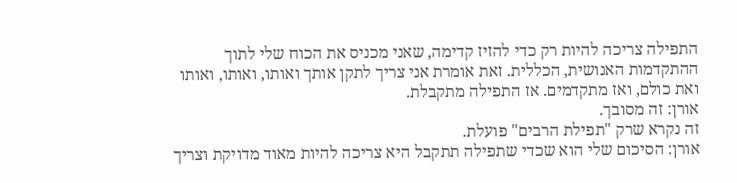התפילה צריכה להיות רק כדי להזיז קדימה, שאני מכניס את הכוח שלי לתוך ההתקדמות האנושית, הכללית. זאת אומרת אני צריך לתקן אותך ואותו, ואותו, ואותו ואת כולם, ואז מתקדמים. אז התפילה מתקבלת.
אורן: זה מסובך.
זה נקרא שרק "תפילת הרבים" פועלת.
אורן: הסיכום שלי הוא שכדי שתפילה תתקבל היא צריכה להיות מאוד מדויקת וצריך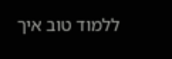ללמוד טוב איך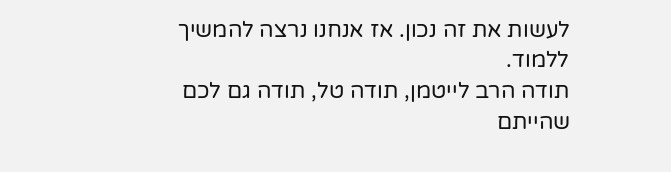לעשות את זה נכון. אז אנחנו נרצה להמשיך ללמוד.
תודה הרב לייטמן, תודה טל, תודה גם לכם שהייתם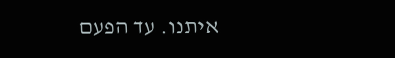איתנו. עד הפעם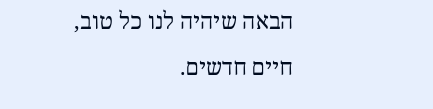הבאה שיהיה לנו כל טוב, חיים חדשים.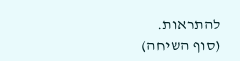להתראות.
(סוף השיחה)